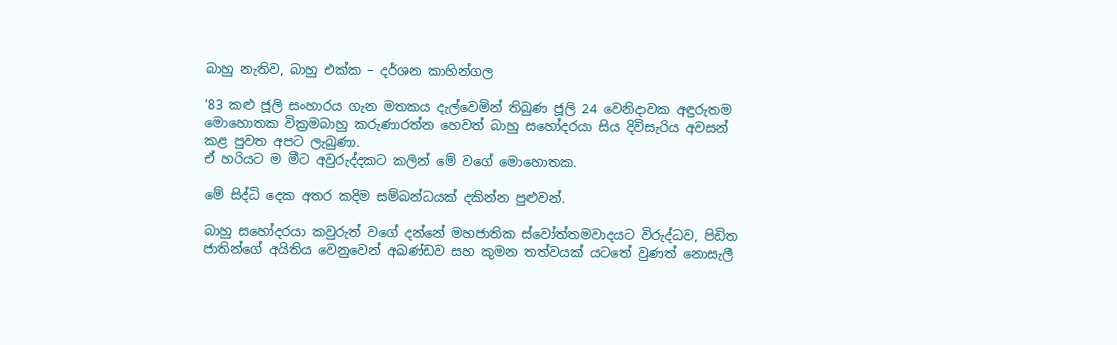බාහු නැතිව, බාහු එක්ක – දර්ශන කාහින්ගල

’83 කළු ජූලි සංහාරය ගැන මතකය දැල්වෙමින් තිබුණ ජූලි 24 වෙනිදාවක අඳුරුතම මොහොතක වික්‍රමබාහු කරුණාරත්න හෙවත් බාහු සහෝදරයා සිය දිවිසැරිය අවසන් කළ පුවත අපට ලැබුණා.
ඒ හරියට ම මීට අවුරුද්දකට කලින් මේ වගේ මොහොතක.

මේ සිද්ධි දෙක අතර කදිම සම්බන්ධයක් දකින්න පුළුවන්.

බාහු සහෝදරයා කවුරුත් වගේ දන්නේ මහජාතික ස්වෝත්තමවාදයට විරුද්ධව, පිඩිත ජාතින්ගේ අයිතිය වෙනුවෙන් අඛණ්ඩව සහ කුමන තත්වයක් යටතේ වුණත් නොසැලී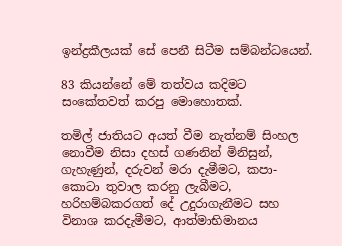ඉන්ද්‍රකීලයක් සේ පෙනී සිටීම සම්බන්ධයෙන්.

83 කියන්නේ මේ තත්වය කදිමට සංකේතවත් කරපු මොහොතක්.

තමිල් ජාතියට අයත් වීම නැත්නම් සිංහල නොවීම නිසා දහස් ගණනින් මිනිසුන්, ගැහැණුන්, දරුවන් මරා දැමීමට, කපා-කොටා තුවාල කරනු ලැබීමට, හරිහම්බකරගත් දේ උදුරාගැනීමට සහ විනාශ කරදැමීමට, ආත්මාභිමානය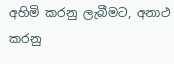අහිමි කරනු ලැබීමට, අනාථ කරනු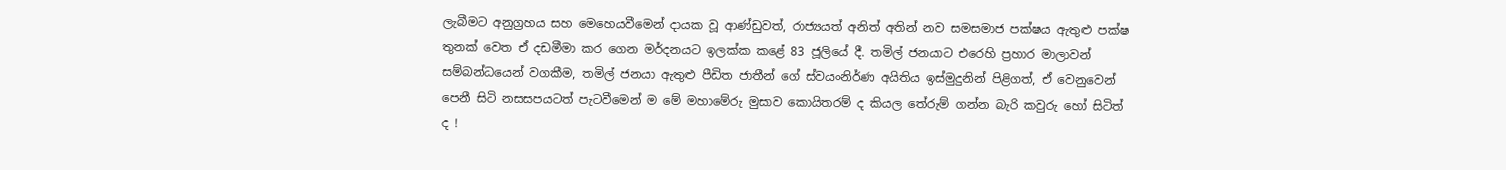ලැබීමට අනුග්‍රහය සහ මෙහෙයවීමෙන් දායක වූ ආණ්ඩුවත්, රාජ්‍යයත් අනිත් අතින් නව සමසමාජ පක්ෂය ඇතුළු පක්ෂ තුනක් වෙත ඒ දඩමීමා කර ගෙන මර්දනයට ඉලක්ක කළේ 83 ජූලියේ දී. තමිල් ජනයාට එරෙහි ප්‍රහාර මාලාවන් සම්බන්ධයෙන් වගකීම, තමිල් ජනයා ඇතුළු පීඩිත ජාතීන් ගේ ස්වයංනිර්ණ අයිතිය ඉස්මුදුනින් පිළිගත්, ඒ වෙනුවෙන් පෙනී සිටි නසසපයටත් පැටවීමෙන් ම මේ මහාමේරු මුසාව කොයිතරම් ද කියල තේරුම් ගන්න බැරි කවුරු හෝ සිටිත් ද !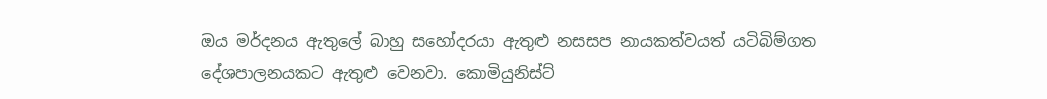ඔය මර්දනය ඇතුලේ බාහු සහෝදරයා ඇතුළු නසසප නායකත්වයත් යටිබිම්ගත දේශපාලනයකට ඇතුළු වෙනවා. කොමියුනිස්ට්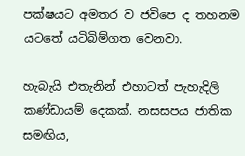පක්ෂයට අමතර ව ජවිපෙ ද තහනම යටතේ යටිබිම්ගත වෙනවා.

හැබැයි එතැනින් එහාටත් පැහැදිලි කණ්ඩායම් දෙකක්. නසසපය ජාතික සමඟිය,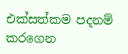එක්සත්කම පදනම් කරගෙන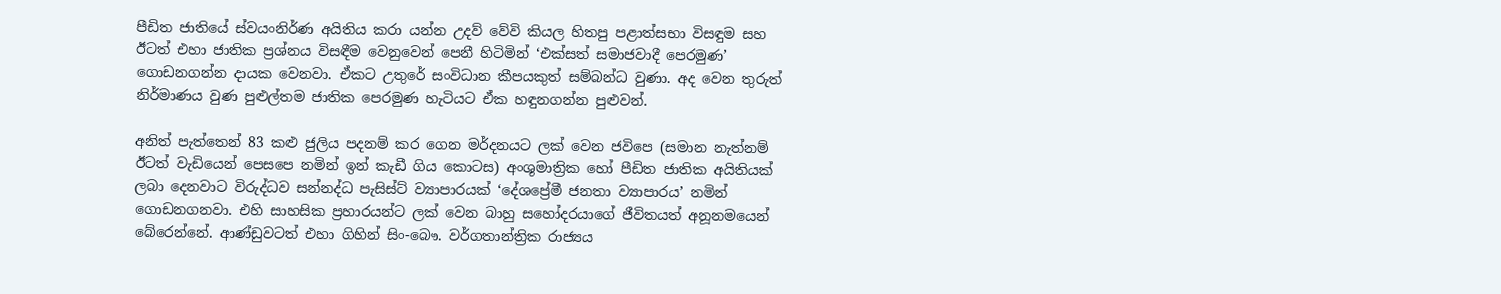පීඩිත ජාතියේ ස්වයංනිර්ණ අයිතිය කරා යන්න උදව් වේවි කියල හිතපු පළාත්සභා විසඳුම සහ ඊටත් එහා ජාතික ප්‍රශ්නය විසඳීම වෙනුවෙන් පෙනී හිටිමින් ‘එක්සත් සමාජවාදී පෙරමුණ’ ගොඩනගන්න දායක වෙනවා. ඒකට උතුරේ සංවිධාන කීපයකුත් සම්බන්ධ වුණා. අද වෙන තුරුත් නිර්මාණය වුණ පුළුල්තම ජාතික පෙරමුණ හැටියට ඒක හඳුනගන්න පුළුවන්.

අනිත් පැත්තෙන් 83 කළු ජුලිය පදනම් කර ගෙන මර්දනයට ලක් වෙන ජවිපෙ (සමාන නැත්නම් ඊටත් වැඩියෙන් පෙසපෙ නමින් ඉන් කැඩී ගිය කොටස) අංශුමාත්‍රික හෝ පීඩිත ජාතික අයිතියක් ලබා දෙනවාට විරුද්ධව සන්නද්ධ පැසිස්ට් ව්‍යාපාරයක් ‘දේශප්‍රේමී ජනතා ව්‍යාපාරය’ නමින් ගොඩනගනවා. එහි සාහසික ප්‍රහාරයන්ට ලක් වෙන බාහු සහෝදරයාගේ ජීවිතයත් අනූනමයෙන් බේරෙන්නේ. ආණ්ඩුවටත් එහා ගිහින් සිං-බෞ. වර්ගතාන්ත්‍රික රාජ්‍යය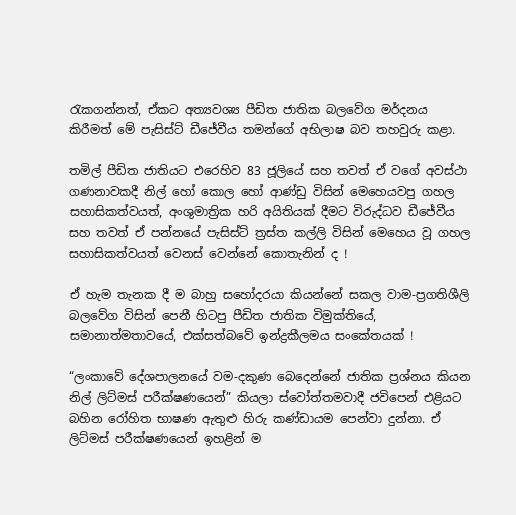රැකගන්නත්, ඒකට අත්‍යවශ්‍ය පීඩිත ජාතික බලවේග මර්දනය කිරීමත් මේ පැසිස්ට් ඩීජේවීය තමන්ගේ අභිලාෂ බව තහවුරු කළා.

තමිල් පීඩිත ජාතියට එරෙහිව 83 ජූලියේ සහ තවත් ඒ වගේ අවස්ථා ගණනාවකදී නිල් හෝ කොල හෝ ආණ්ඩු විසින් මෙහෙයවපු ගහල සහාසිකත්වයත්, අංශුමාත්‍රික හරි අයිතියක් දීමට විරුද්ධව ඩීජේවීය සහ තවත් ඒ පන්නයේ පැසිස්ට් ත්‍රස්ත කල්ලි විසින් මෙහෙය වූ ගහල සහාසිකත්වයත් වෙනස් වෙන්නේ කොතැනින් ද !

ඒ හැම තැනක දී ම බාහු සහෝදරයා කියන්නේ සකල වාම-ප්‍රගතිශීලි බලවේග විසින් පෙනී හිටපු පීඩිත ජාතික විමුක්තියේ, සමානාත්මතාවයේ, එක්සත්බවේ ඉන්ද්‍රකීලමය සංකේතයක් !

“ලංකාවේ දේශපාලනයේ වම-දකුණ බෙදෙන්නේ ජාතික ප්‍රශ්නය කියන නිල් ලිට්මස් පරීක්ෂණයෙන්” කියලා ස්වෝත්තමවාදී ජවිපෙන් එළියට බහින රෝහිත භාෂණ ඇතුළු හිරු කණ්ඩායම පෙන්වා දුන්නා. ඒ ලිට්මස් පරීක්ෂණයෙන් ඉහළින් ම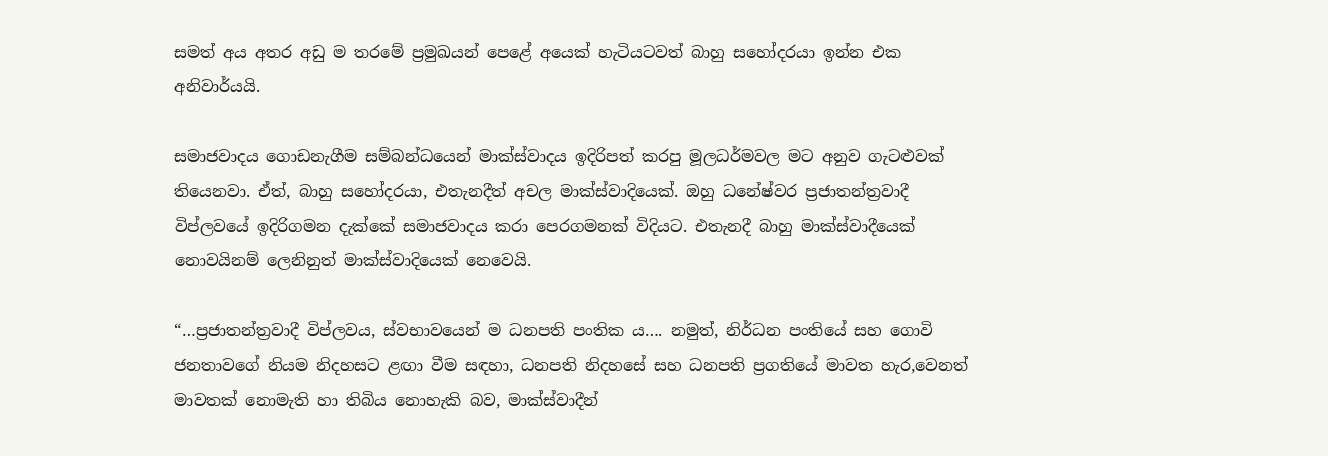සමත් අය අතර අඩු ම තරමේ ප්‍රමුඛයන් පෙළේ අයෙක් හැටියටවත් බාහු සහෝදරයා ඉන්න එක අනිවාර්යයි.

සමාජවාදය ගොඩනැගීම සම්බන්ධයෙන් මාක්ස්වාදය ඉදිරිපත් කරපු මූලධර්මවල මට අනුව ගැටළුවක් තියෙනවා. ඒත්, බාහු සහෝදරයා, එතැනදීත් අචල මාක්ස්වාදියෙක්. ඔහු ධනේෂ්වර ප්‍රජාතන්ත්‍රවාදී විප්ලවයේ ඉදිරිගමන දැක්කේ සමාජවාදය කරා පෙරගමනක් විදියට. එතැනදී බාහු මාක්ස්වාදීයෙක් නොවයිනම් ලෙනිනුත් මාක්ස්වාදියෙක් නෙවෙයි.

“…ප්‍රජාතන්ත්‍රවාදී විප්ලවය, ස්වභාවයෙන් ම ධනපති පංතික ය…. නමුත්, නිර්ධන පංතියේ සහ ගොවි ජනතාවගේ නියම නිදහසට ළඟා වීම සඳහා, ධනපති නිදහසේ සහ ධනපති ප්‍රගතියේ මාවත හැර,වෙනත් මාවතක් නොමැති හා තිබිය නොහැකි බව, මාක්ස්වාදීන්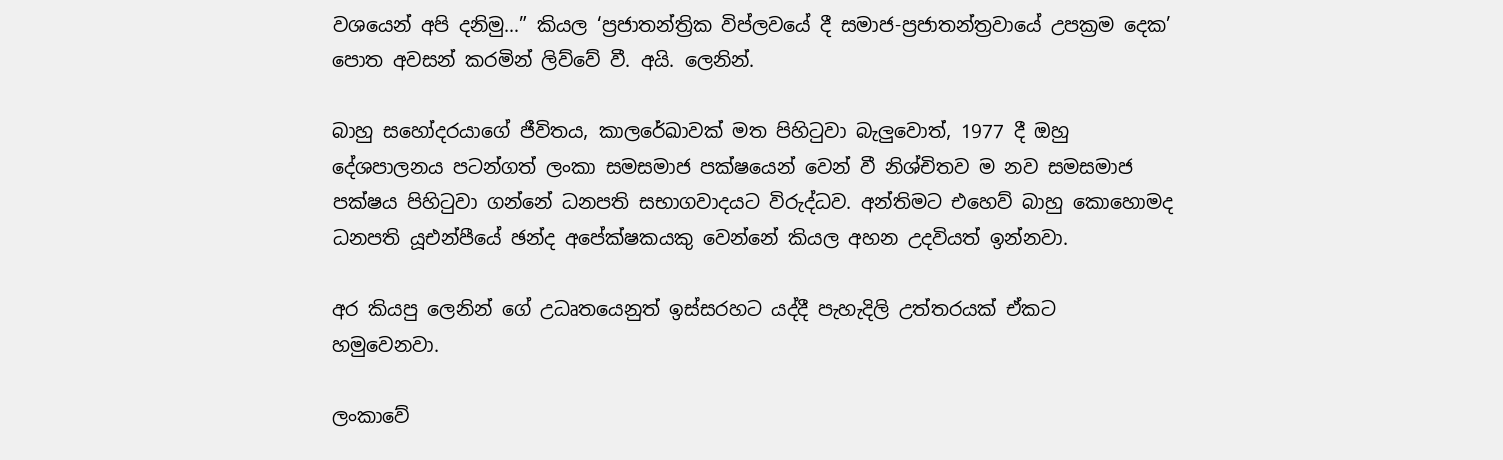වශයෙන් අපි දනිමු…” කියල ‘ප්‍රජාතන්ත්‍රික විප්ලවයේ දී සමාජ-ප්‍රජාතන්ත්‍රවායේ උපක්‍රම දෙක’ පොත අවසන් කරමින් ලිව්වේ වී. අයි. ලෙනින්.

බාහු සහෝදරයාගේ ජීවිතය, කාලරේඛාවක් මත පිහිටුවා බැලුවොත්, 1977 දී ඔහු දේශපාලනය පටන්ගත් ලංකා සමසමාජ පක්ෂයෙන් වෙන් වී නිශ්චිතව ම නව සමසමාජ පක්ෂය පිහිටුවා ගන්නේ ධනපති සභාගවාදයට විරුද්ධව. අන්තිමට එහෙව් බාහු කොහොමද ධනපති යූඑන්පීයේ ඡන්ද අපේක්ෂකයකු වෙන්නේ කියල අහන උදවියත් ඉන්නවා.

අර කියපු ලෙනින් ගේ උධෘතයෙනුත් ඉස්සරහට යද්දී පැහැදිලි උත්තරයක් ඒකට හමුවෙනවා.

ලංකාවේ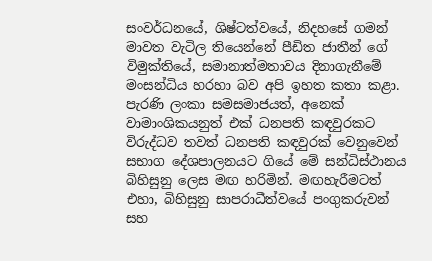සංවර්ධනයේ, ශිෂ්ටත්වයේ, නිදහසේ ගමන් මාවත වැටිල තියෙන්නේ පීඩිත ජාතීන් ගේ විමුක්තියේ, සමානාත්මතාවය දිනාගැනීමේ මංසන්ධිය හරහා බව අපි ඉහත කතා කළා.
පැරණි ලංකා සමසමාජයත්, අනෙක් වාමාංශිකයනුත් එක් ධනපති කඳවුරකට විරුද්ධව තවත් ධනපති කඳවුරක් වෙනුවෙන් සභාග දේශපාලනයට ගියේ මේ සන්ධිස්ථානය බිහිසුනු ලෙස මඟ හරිමින්. මඟහැරීමටත් එහා, බිහිසුනු සාපරාධීත්වයේ පංගුකරුවන් සහ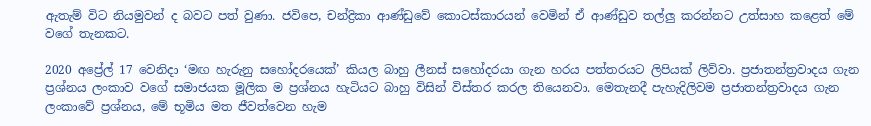ඇතැම් විට නියමුවන් ද බවට පත් වුණා. ජවිපෙ, චන්ද්‍රිකා ආණ්ඩුවේ කොටස්කාරයන් වෙමින් ඒ ආණ්ඩුව තල්ලු කරන්නට උත්සාහ කළෙත් මේ වගේ තැනකට.

2020 අප්‍රේල් 17 වෙනිදා ‘මඟ හැරුනු සහෝදරයෙක්’ කියල බාහු ලීනස් සහෝදරයා ගැන හරය පත්තරයට ලිපියක් ලිව්වා. ප්‍රජාතන්ත්‍රවාදය ගැන ප්‍රශ්නය ලංකාව වගේ සමාජයක මූලික ම ප්‍රශ්නය හැටියට බාහු විසින් විස්තර කරල තියෙනවා. මෙතැනදී පැහැදිලිවම ප්‍රජාතන්ත්‍රවාදය ගැන ලංකාවේ ප්‍රශ්නය, මේ භූමිය මත ජීවත්වෙන හැම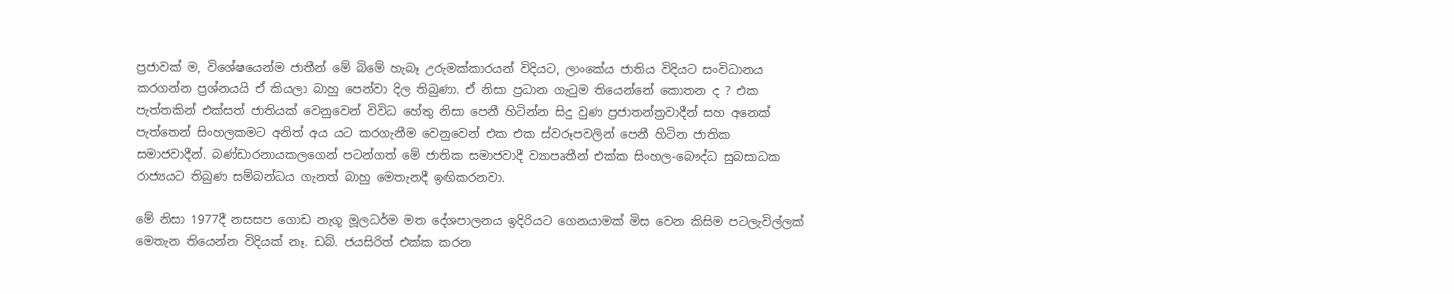ප්‍රජාවක් ම, විශේෂයෙන්ම ජාතීන් මේ බිමේ හැබෑ උරුමක්කාරයන් විදියට, ලාංකේය ජාතිය විදියට සංවිධානය කරගන්න ප්‍රශ්නයයි ඒ කියලා බාහු පෙන්වා දිල තිබුණා. ඒ නිසා ප්‍රධාන ගැටුම තියෙන්නේ කොතන ද ? එක පැත්තකින් එක්සත් ජාතියක් වෙනුවෙන් විවිධ හේතු නිසා පෙනී හිටින්න සිදු වුණ ප්‍රජාතන්ත්‍රවාදීන් සහ අනෙක් පැත්තෙන් සිංහලකමට අනිත් අය යට කරගැනීම වෙනුවෙන් එක එක ස්වරූපවලින් පෙනී හිටින ජාතික සමාජවාදීන්. බණ්ඩාරනායකලගෙන් පටන්ගත් මේ ජාතික සමාජවාදී ව්‍යාපෘතීන් එක්ක සිංහල-බෞද්ධ සුබසාධක රාජ්‍යයට තිබුණ සම්බන්ධය ගැනත් බාහු මෙතැනදී ඉඟිකරනවා.

මේ නිසා 1977දී නසසප ගොඩ නැගූ මූලධර්ම මත දේශපාලනය ඉදිරියට ගෙනයාමක් මිස වෙන කිසිම පටලැවිල්ලක් මෙතැන තියෙන්න විදියක් නෑ. ඩබ්. ජයසිරිත් එක්ක කරන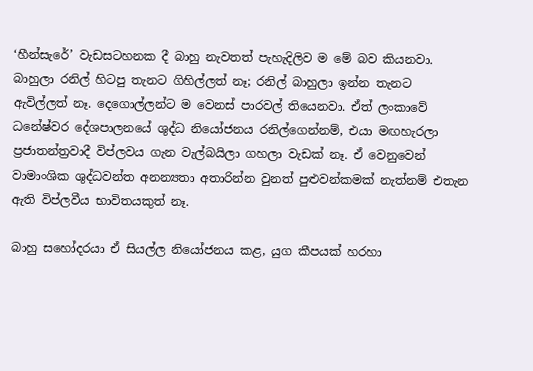‘හීන්සැරේ’ වැඩසටහනක දී බාහු නැවතත් පැහැදිලිව ම මේ බව කියනවා. බාහුලා රනිල් හිටපු තැනට ගිහිල්ලත් නෑ; රනිල් බාහුලා ඉන්න තැනට ඇවිල්ලත් නෑ. දෙගොල්ලන්ට ම වෙනස් පාරවල් තියෙනවා. ඒත් ලංකාවේ ධනේෂ්වර දේශපාලනයේ ශුද්ධ නියෝජනය රනිල්ගෙන්නම්, එයා මඟහැරලා ප්‍රජාතන්ත්‍රවාදී විප්ලවය ගැන වැල්බයිලා ගහලා වැඩක් නෑ. ඒ වෙනුවෙන් වාමාංශික ශුද්ධවන්ත අනන්‍යතා අතාරින්න වුනත් පුළුවන්කමක් නැත්නම් එතැන ඇති විප්ලවීය භාවිතයකුත් නෑ.

බාහු සහෝදරයා ඒ සියල්ල නියෝජනය කළ, යුග කීපයක් හරහා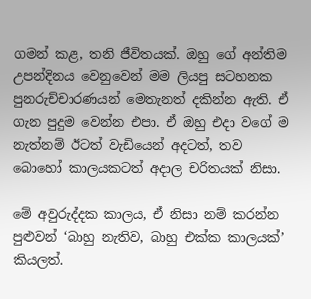ගමන් කළ, තනි ජීවිතයක්. ඔහු ගේ අන්තිම උපන්දිනය වෙනුවෙන් මම ලියපු සටහනක පුනරුච්චාරණයන් මෙතැනත් දකින්න ඇති. ඒ ගැන පුදුම වෙන්න එපා. ඒ ඔහු එදා වගේ ම නැත්නම් ඊටත් වැඩියෙන් අදටත්, තව බොහෝ කාලයකටත් අදාල චරිතයක් නිසා.

මේ අවුරුද්දක කාලය, ඒ නිසා නම් කරන්න පුළුවන් ‘බාහු නැතිව, බාහු එක්ක කාලයක්’ කියලත්.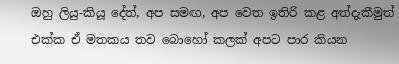ඔහු ලියු-කියූ දේත්, අප සමඟ, අප වෙත ඉතිරි කළ අත්දැකීමුත් එක්ක ඒ මතකය තව බොහෝ කලක් අපට පාර කියන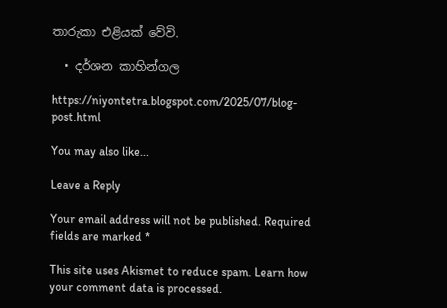තාරුකා එළියක් වේවි.

  • දර්ශන කාහින්ගල

https://niyontetra.blogspot.com/2025/07/blog-post.html

You may also like...

Leave a Reply

Your email address will not be published. Required fields are marked *

This site uses Akismet to reduce spam. Learn how your comment data is processed.